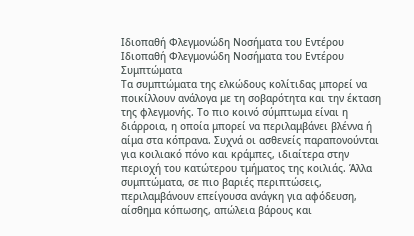Ιδιοπαθή Φλεγμονώδη Νοσήματα του Εντέρου
Ιδιοπαθή Φλεγμονώδη Νοσήματα του Εντέρου
Συμπτώματα
Τα συμπτώματα της ελκώδους κολίτιδας μπορεί να ποικίλλουν ανάλογα με τη σοβαρότητα και την έκταση της φλεγμονής. Το πιο κοινό σύμπτωμα είναι η διάρροια, η οποία μπορεί να περιλαμβάνει βλέννα ή αίμα στα κόπρανα. Συχνά οι ασθενείς παραπονούνται για κοιλιακό πόνο και κράμπες, ιδιαίτερα στην περιοχή του κατώτερου τμήματος της κοιλιάς. Άλλα συμπτώματα, σε πιο βαριές περιπτώσεις, περιλαμβάνουν επείγουσα ανάγκη για αφόδευση, αίσθημα κόπωσης, απώλεια βάρους και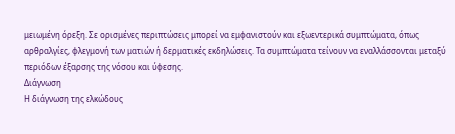μειωμένη όρεξη. Σε ορισμένες περιπτώσεις μπορεί να εμφανιστούν και εξωεντερικά συμπτώματα, όπως αρθραλγίες, φλεγμονή των ματιών ή δερματικές εκδηλώσεις. Τα συμπτώματα τείνουν να εναλλάσσονται μεταξύ περιόδων έξαρσης της νόσου και ύφεσης.
Διάγνωση
Η διάγνωση της ελκώδους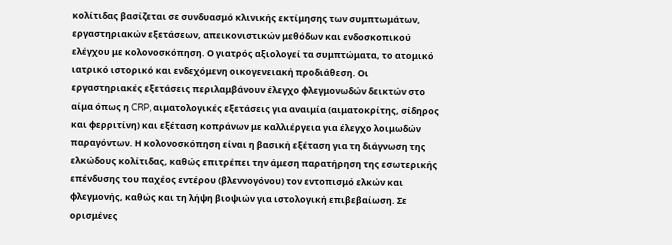κολίτιδας βασίζεται σε συνδυασμό κλινικής εκτίμησης των συμπτωμάτων, εργαστηριακών εξετάσεων, απεικονιστικών μεθόδων και ενδοσκοπικού ελέγχου με κολονοσκόπηση. Ο γιατρός αξιολογεί τα συμπτώματα, το ατομικό ιατρικό ιστορικό και ενδεχόμενη οικογενειακή προδιάθεση. Οι εργαστηριακές εξετάσεις περιλαμβάνουν έλεγχο φλεγμονωδών δεικτών στο αίμα όπως η CRP, αιματολογικές εξετάσεις για αναιμία (αιματοκρίτης, σίδηρος και φερριτίνη) και εξέταση κοπράνων με καλλιέργεια για έλεγχο λοιμωδών παραγόντων. Η κολονοσκόπηση είναι η βασική εξέταση για τη διάγνωση της ελκώδους κολίτιδας, καθώς επιτρέπει την άμεση παρατήρηση της εσωτερικής επένδυσης του παχέος εντέρου (βλεννογόνου) τον εντοπισμό ελκών και φλεγμονής, καθώς και τη λήψη βιοψιών για ιστολογική επιβεβαίωση. Σε ορισμένες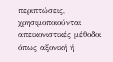περιπτώσεις, χρησιμοποιούνται απεικονιστικές μέθοδοι όπως αξονική ή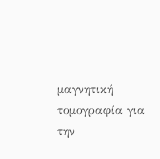μαγνητική τομογραφία για την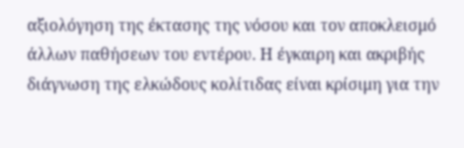αξιολόγηση της έκτασης της νόσου και τον αποκλεισμό άλλων παθήσεων του εντέρου. Η έγκαιρη και ακριβής διάγνωση της ελκώδους κολίτιδας είναι κρίσιμη για την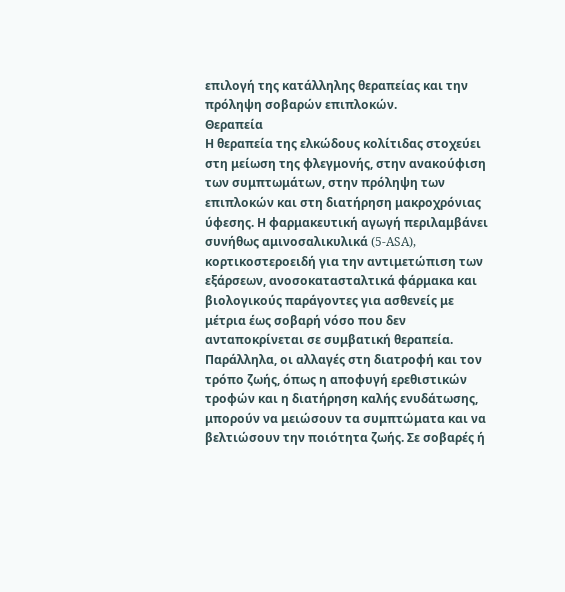επιλογή της κατάλληλης θεραπείας και την πρόληψη σοβαρών επιπλοκών.
Θεραπεία
Η θεραπεία της ελκώδους κολίτιδας στοχεύει στη μείωση της φλεγμονής, στην ανακούφιση των συμπτωμάτων, στην πρόληψη των επιπλοκών και στη διατήρηση μακροχρόνιας ύφεσης. Η φαρμακευτική αγωγή περιλαμβάνει συνήθως αμινοσαλικυλικά (5-ASA), κορτικοστεροειδή για την αντιμετώπιση των εξάρσεων, ανοσοκατασταλτικά φάρμακα και βιολογικούς παράγοντες για ασθενείς με μέτρια έως σοβαρή νόσο που δεν ανταποκρίνεται σε συμβατική θεραπεία. Παράλληλα, οι αλλαγές στη διατροφή και τον τρόπο ζωής, όπως η αποφυγή ερεθιστικών τροφών και η διατήρηση καλής ενυδάτωσης, μπορούν να μειώσουν τα συμπτώματα και να βελτιώσουν την ποιότητα ζωής. Σε σοβαρές ή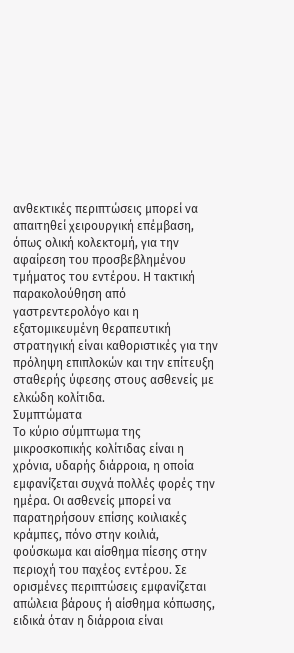ανθεκτικές περιπτώσεις μπορεί να απαιτηθεί χειρουργική επέμβαση, όπως ολική κολεκτομή, για την αφαίρεση του προσβεβλημένου τμήματος του εντέρου. Η τακτική παρακολούθηση από γαστρεντερολόγο και η εξατομικευμένη θεραπευτική στρατηγική είναι καθοριστικές για την πρόληψη επιπλοκών και την επίτευξη σταθερής ύφεσης στους ασθενείς με ελκώδη κολίτιδα.
Συμπτώματα
Το κύριο σύμπτωμα της μικροσκοπικής κολίτιδας είναι η χρόνια, υδαρής διάρροια, η οποία εμφανίζεται συχνά πολλές φορές την ημέρα. Οι ασθενείς μπορεί να παρατηρήσουν επίσης κοιλιακές κράμπες, πόνο στην κοιλιά, φούσκωμα και αίσθημα πίεσης στην περιοχή του παχέος εντέρου. Σε ορισμένες περιπτώσεις εμφανίζεται απώλεια βάρους ή αίσθημα κόπωσης, ειδικά όταν η διάρροια είναι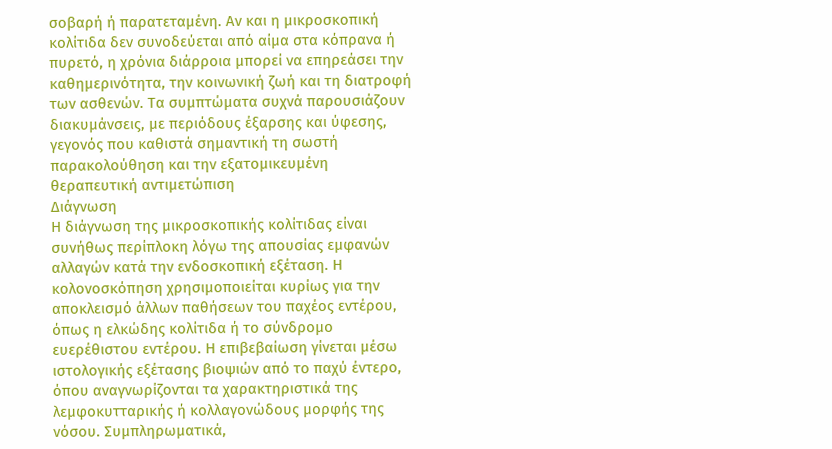σοβαρή ή παρατεταμένη. Αν και η μικροσκοπική κολίτιδα δεν συνοδεύεται από αίμα στα κόπρανα ή πυρετό, η χρόνια διάρροια μπορεί να επηρεάσει την καθημερινότητα, την κοινωνική ζωή και τη διατροφή των ασθενών. Τα συμπτώματα συχνά παρουσιάζουν διακυμάνσεις, με περιόδους έξαρσης και ύφεσης, γεγονός που καθιστά σημαντική τη σωστή παρακολούθηση και την εξατομικευμένη θεραπευτική αντιμετώπιση
Διάγνωση
Η διάγνωση της μικροσκοπικής κολίτιδας είναι συνήθως περίπλοκη λόγω της απουσίας εμφανών αλλαγών κατά την ενδοσκοπική εξέταση. Η κολονοσκόπηση χρησιμοποιείται κυρίως για την αποκλεισμό άλλων παθήσεων του παχέος εντέρου, όπως η ελκώδης κολίτιδα ή το σύνδρομο ευερέθιστου εντέρου. Η επιβεβαίωση γίνεται μέσω ιστολογικής εξέτασης βιοψιών από το παχύ έντερο, όπου αναγνωρίζονται τα χαρακτηριστικά της λεμφοκυτταρικής ή κολλαγονώδους μορφής της νόσου. Συμπληρωματικά,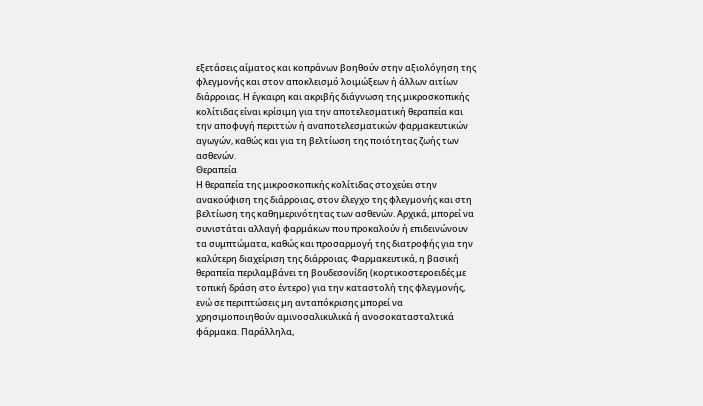εξετάσεις αίματος και κοπράνων βοηθούν στην αξιολόγηση της φλεγμονής και στον αποκλεισμό λοιμώξεων ή άλλων αιτίων διάρροιας. Η έγκαιρη και ακριβής διάγνωση της μικροσκοπικής κολίτιδας είναι κρίσιμη για την αποτελεσματική θεραπεία και την αποφυγή περιττών ή αναποτελεσματικών φαρμακευτικών αγωγών, καθώς και για τη βελτίωση της ποιότητας ζωής των ασθενών.
Θεραπεία
Η θεραπεία της μικροσκοπικής κολίτιδας στοχεύει στην ανακούφιση της διάρροιας, στον έλεγχο της φλεγμονής και στη βελτίωση της καθημερινότητας των ασθενών. Αρχικά, μπορεί να συνιστάται αλλαγή φαρμάκων που προκαλούν ή επιδεινώνουν τα συμπτώματα, καθώς και προσαρμογή της διατροφής για την καλύτερη διαχείριση της διάρροιας. Φαρμακευτικά, η βασική θεραπεία περιλαμβάνει τη βουδεσονίδη (κορτικοστεροειδές με τοπική δράση στο έντερο) για την καταστολή της φλεγμονής, ενώ σε περιπτώσεις μη ανταπόκρισης μπορεί να χρησιμοποιηθούν αμινοσαλικυλικά ή ανοσοκατασταλτικά φάρμακα. Παράλληλα,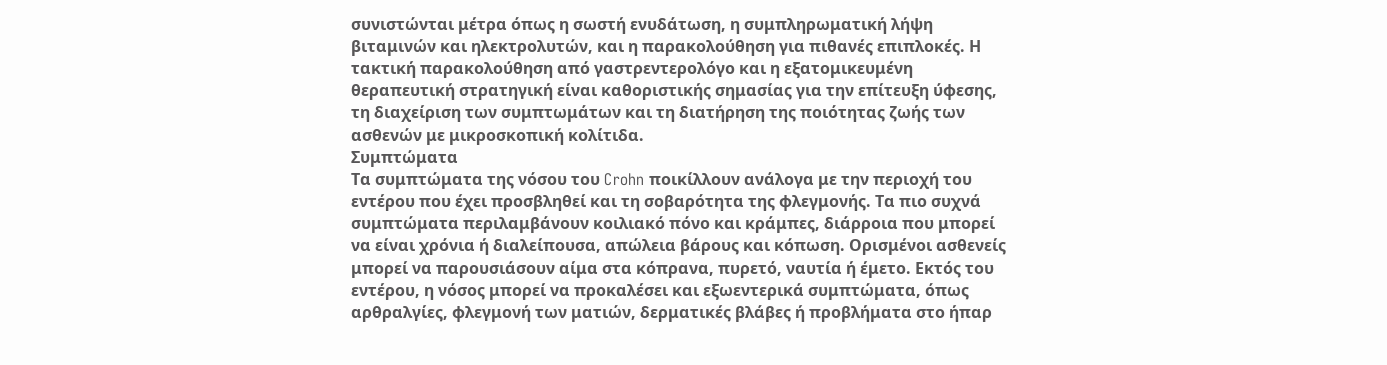συνιστώνται μέτρα όπως η σωστή ενυδάτωση, η συμπληρωματική λήψη βιταμινών και ηλεκτρολυτών, και η παρακολούθηση για πιθανές επιπλοκές. Η τακτική παρακολούθηση από γαστρεντερολόγο και η εξατομικευμένη θεραπευτική στρατηγική είναι καθοριστικής σημασίας για την επίτευξη ύφεσης, τη διαχείριση των συμπτωμάτων και τη διατήρηση της ποιότητας ζωής των ασθενών με μικροσκοπική κολίτιδα.
Συμπτώματα
Τα συμπτώματα της νόσου του Crohn ποικίλλουν ανάλογα με την περιοχή του εντέρου που έχει προσβληθεί και τη σοβαρότητα της φλεγμονής. Τα πιο συχνά συμπτώματα περιλαμβάνουν κοιλιακό πόνο και κράμπες, διάρροια που μπορεί να είναι χρόνια ή διαλείπουσα, απώλεια βάρους και κόπωση. Ορισμένοι ασθενείς μπορεί να παρουσιάσουν αίμα στα κόπρανα, πυρετό, ναυτία ή έμετο. Εκτός του εντέρου, η νόσος μπορεί να προκαλέσει και εξωεντερικά συμπτώματα, όπως αρθραλγίες, φλεγμονή των ματιών, δερματικές βλάβες ή προβλήματα στο ήπαρ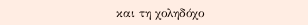και τη χοληδόχο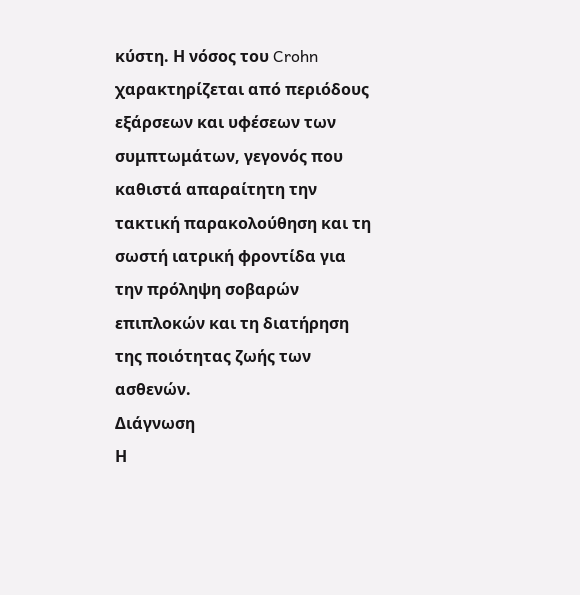κύστη. Η νόσος του Crohn χαρακτηρίζεται από περιόδους εξάρσεων και υφέσεων των συμπτωμάτων, γεγονός που καθιστά απαραίτητη την τακτική παρακολούθηση και τη σωστή ιατρική φροντίδα για την πρόληψη σοβαρών επιπλοκών και τη διατήρηση της ποιότητας ζωής των ασθενών.
Διάγνωση
Η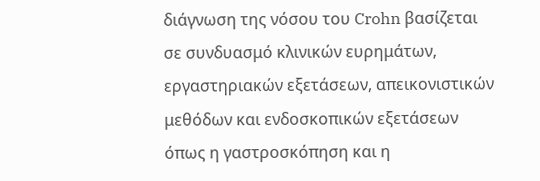διάγνωση της νόσου του Crohn βασίζεται σε συνδυασμό κλινικών ευρημάτων, εργαστηριακών εξετάσεων, απεικονιστικών μεθόδων και ενδοσκοπικών εξετάσεων όπως η γαστροσκόπηση και η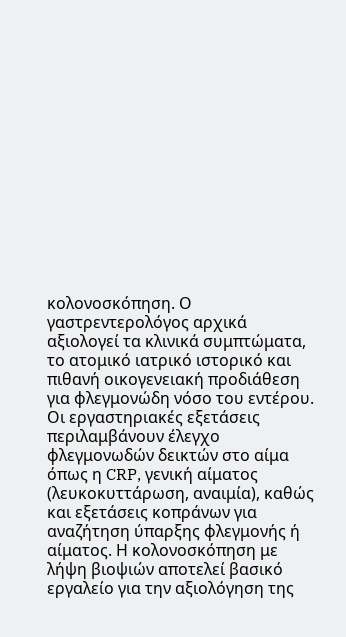κολονοσκόπηση. Ο γαστρεντερολόγος αρχικά αξιολογεί τα κλινικά συμπτώματα, το ατομικό ιατρικό ιστορικό και πιθανή οικογενειακή προδιάθεση για φλεγμονώδη νόσο του εντέρου. Οι εργαστηριακές εξετάσεις περιλαμβάνουν έλεγχο φλεγμονωδών δεικτών στο αίμα όπως η CRP, γενική αίματος (λευκοκυττάρωση, αναιμία), καθώς και εξετάσεις κοπράνων για αναζήτηση ύπαρξης φλεγμονής ή αίματος. Η κολονοσκόπηση με λήψη βιοψιών αποτελεί βασικό εργαλείο για την αξιολόγηση της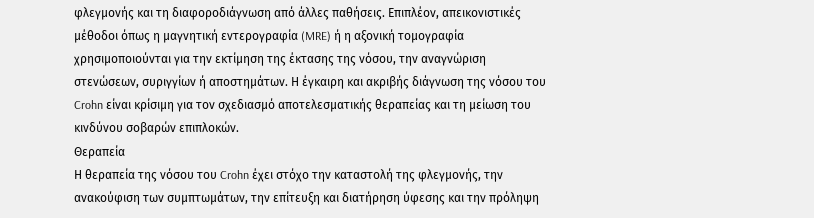φλεγμονής και τη διαφοροδιάγνωση από άλλες παθήσεις. Επιπλέον, απεικονιστικές μέθοδοι όπως η μαγνητική εντερογραφία (MRE) ή η αξονική τομογραφία χρησιμοποιούνται για την εκτίμηση της έκτασης της νόσου, την αναγνώριση στενώσεων, συριγγίων ή αποστημάτων. Η έγκαιρη και ακριβής διάγνωση της νόσου του Crohn είναι κρίσιμη για τον σχεδιασμό αποτελεσματικής θεραπείας και τη μείωση του κινδύνου σοβαρών επιπλοκών.
Θεραπεία
Η θεραπεία της νόσου του Crohn έχει στόχο την καταστολή της φλεγμονής, την ανακούφιση των συμπτωμάτων, την επίτευξη και διατήρηση ύφεσης και την πρόληψη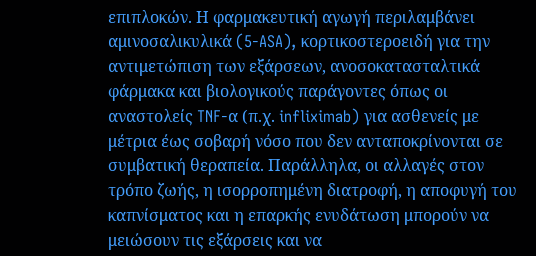επιπλοκών. Η φαρμακευτική αγωγή περιλαμβάνει αμινοσαλικυλικά (5-ASA), κορτικοστεροειδή για την αντιμετώπιση των εξάρσεων, ανοσοκατασταλτικά φάρμακα και βιολογικούς παράγοντες όπως οι αναστολείς TNF-α (π.χ. infliximab) για ασθενείς με μέτρια έως σοβαρή νόσο που δεν ανταποκρίνονται σε συμβατική θεραπεία. Παράλληλα, οι αλλαγές στον τρόπο ζωής, η ισορροπημένη διατροφή, η αποφυγή του καπνίσματος και η επαρκής ενυδάτωση μπορούν να μειώσουν τις εξάρσεις και να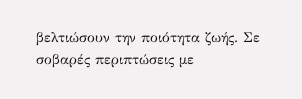βελτιώσουν την ποιότητα ζωής. Σε σοβαρές περιπτώσεις με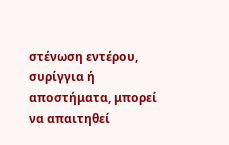στένωση εντέρου, συρίγγια ή αποστήματα, μπορεί να απαιτηθεί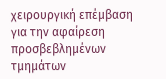χειρουργική επέμβαση για την αφαίρεση προσβεβλημένων τμημάτων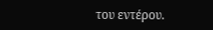του εντέρου.